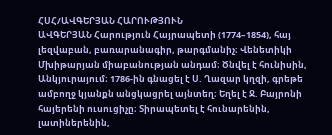ՀՍՀ/ԱՎԳԵՐՅԱՆ ՀԱՐՈՒԹՅՈՒՆ
ԱՎԳԵՐՅԱՆ Հարություն Հայրապետի (1774–1854), հայ լեզվաբան, բառարանագիր, թարգմանիչ։ Վենետիկի Մխիթարյան միաբանության անդամ։ Ծնվել է հունիսին, Անկյուրայում։ 1786-ին գնացել է Ս. Ղազար կղզի, գրեթե ամբողջ կյանքն անցկացրել այնտեղ։ Եղել է Ջ. Բայրոնի հայերենի ուսուցիչը։ Տիրապետել է հունարենին, լատիներենին,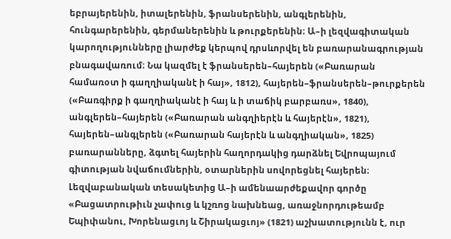եբրայերենին, իտալերենին, ֆրանսերենին, անգլերենին, հունգարերենին, գերմաներենին և թուրքերենին։ Ա–ի լեզվագիտական կարողությունները լիարժեք կերպով դրսևորվել են բառարանագրության բնագավառում։ Նա կազմել է ֆրանսերեն–հայերեն («Բառարան համառօտ ի գաղղիականէ ի հայ», 1812), հայերեն–ֆրանսերեն–թուրքերեն («Բառգիրք ի գաղղիականէ ի հայ և ի տաճիկ բարբառս», 1840), անգլերեն–հայերեն («Բառարան անգղիերէն և հայերէն», 1821), հայերեն–անգլերեն («Բառարան հայերէն և անգղիական», 1825) բառարանները, ձգտել հայերին հաղորդակից դարձնել Եվրոպայում գիտության նվաճումներին, օտարներին սովորեցնել հայերեն։ Լեզվաբանական տեսակետից Ա–ի ամենաարժեքավոր գործը «Բացատրութիւն չափուց և կշռոց նախնեաց, առաջնորդութեամբ Եպիփանու, Խորենացւոյ և Շիրակացւոյ» (1821) աշխատությունն է, ուր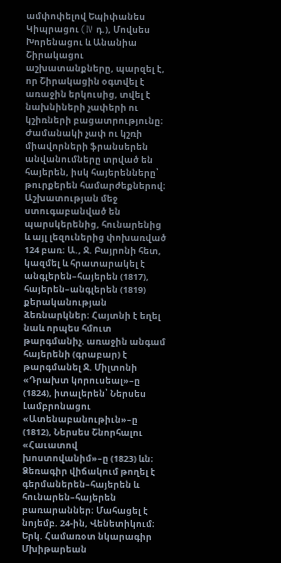ամփոփելով Եպիփանես Կիպրացու (IV դ.), Մովսես Խորենացու և Անանիա Շիրակացու աշխատանքները, պարզել է, որ Շիրակացին օգտվել է առաջին երկուսից, տվել է նախնիների չափերի ու կշիռների բացատրությունը։ Ժամանակի չափ ու կշռի միավորների ֆրանսերեն անվանումները տրված են հայերեն, իսկ հայերենները՝ թուրքերեն համարժեքներով։ Աշխատության մեջ ստուգաբանված են պարսկերենից, հունարենից և այլ լեզուներից փոխառված 124 բառ։ Ա., Ջ. Բայրոնի հետ, կազմել և հրատարակել է անգլերեն–հայերեն (1817), հայերեն–անգլերեն (1819) քերականության ձեռնարկներ։ Հայտնի է եղել նաև որպես հմուտ թարգմանիչ. առաջին անգամ հայերենի (գրաբար) է թարգմանել Ջ. Միլտոնի «Դրախտ կորուսեալ»–ը (1824), իտալերեն՝ Ներսես Լամբրոնացու «Ատենաբանութիւն»–ը (1812), Ներսես Շնորհալու «Հաւատով խոստովանիմ»–ը (1823) ևն։ Ձեռագիր վիճակում թողել է գերմաներեն–հայերեն և հունարեն–հայերեն բառարաններ։ Մահացել է նոյեմբ. 24-ին, Վենետիկում։
Երկ. Համառօտ նկարագիր Մխիթարեան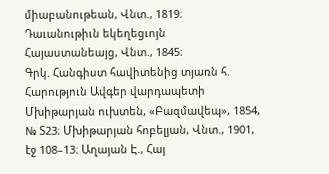միաբանութեան, Վնտ., 1819։ Դաւանութիւն եկեղեցւոյն Հայաստանեայց, Վնտ., 1845։
Գրկ. Հանգիստ հավիտենից տյառն հ. Հարություն Ավգեր վարդապետի Մխիթարյան ուխտեն, «Բազմավեպ», 1854, № Տ23։ Մխիթարյան հոբելյան, Վնտ., 1901, էջ 108–13։ Աղայան Է., Հայ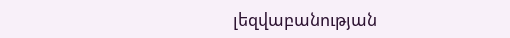լեզվաբանության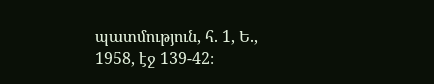պատմություն, հ. 1, Ե., 1958, էջ 139-42։